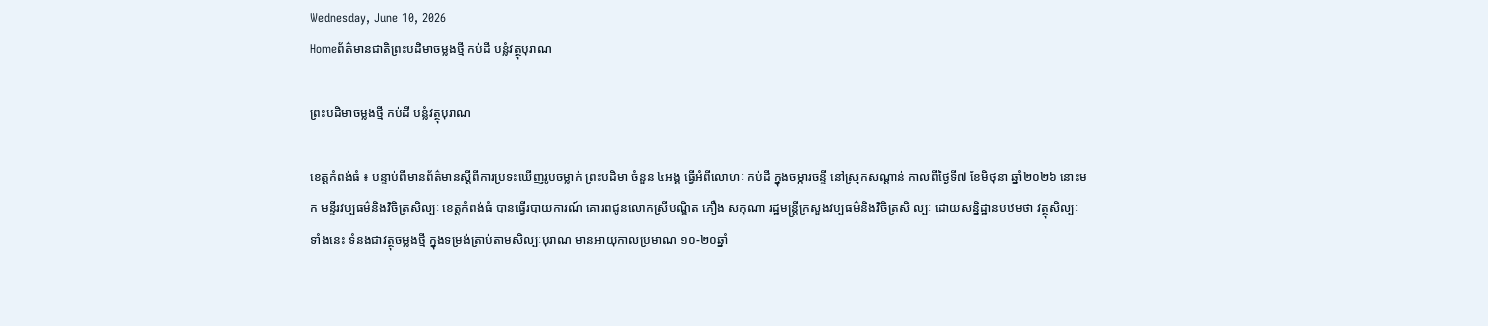Wednesday, June 10, 2026
Homeព័ត៌មានជាតិព្រះបដិមាចម្លងថ្មី កប់ដី បន្លំវត្ថុបុរាណ

ព្រះបដិមាចម្លងថ្មី កប់ដី បន្លំវត្ថុបុរាណ

ខេត្តកំពង់ធំ ៖ បន្ទាប់ពីមានព័ត៌មានស្តីពីការប្រទះឃើញរូបចម្លាក់ ព្រះបដិមា ចំនួន ៤អង្គ ធ្វើអំពីលោហៈ កប់ដី ក្នុងចម្ការចន្ទី នៅស្រុកសណ្តាន់ កាលពីថ្ងៃទី៧ ខែមិថុនា ឆ្នាំ២០២៦ នោះមក មន្ទីរវប្បធម៌និងវិចិត្រសិល្បៈ ខេត្តកំពង់ធំ បានធ្វើរបាយការណ៍ គោរពជូនលោកស្រីបណ្ឌិត ភឿង សកុណា រដ្ឋមន្ត្រីក្រសួងវប្បធម៌និងវិចិត្រសិ ល្បៈ ដោយសន្និដ្ឋានបឋមថា វត្ថុសិល្បៈ ទាំងនេះ ទំនងជាវត្ថុចម្លងថ្មី ក្នុងទម្រង់ត្រាប់តាមសិល្បៈបុរាណ មានអាយុកាលប្រមាណ ១០-២០ឆ្នាំ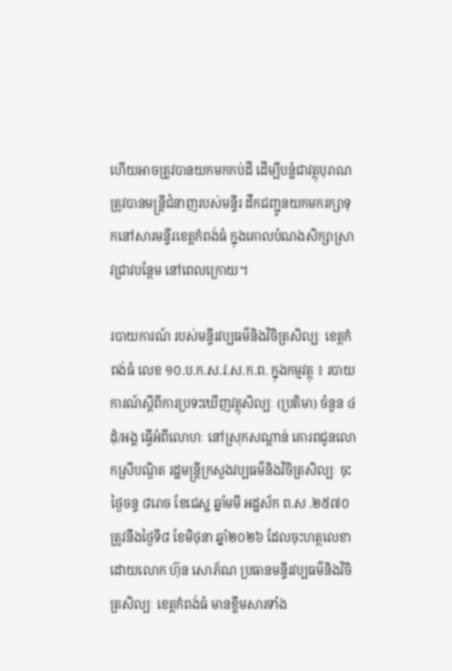ហើយអាចត្រូវបានយកមកកប់ដី ដើម្បីបន្លំជាវត្ថុបុរាណ ត្រូវបានមន្ត្រីជំនាញរបស់មន្ទីរ ដឹកជញ្ជូនយកមករក្សាទុកនៅសារមន្ទីរខេត្តកំពង់ធំ ក្នុងគោលបំណងសិក្សាស្រាវជ្រាវបន្ថែម នៅពេលក្រោយ។

របាយការណ៍ របស់មន្ទីរវប្បធម៌និងវិចិត្រសិល្បៈ ខេត្តកំពង់ធំ លេខ ១០.ប.ក.ស.វ.ស.ក.ព. ក្នុងកម្មវត្ថុ ៖ របាយការណ៍ស្តីពីការប្រទះឃើញវត្ថុសិល្បៈ (ប្រតិមា) ចំនួន ៤ដុំ/អង្គ ធ្វើអំពីលោហៈ នៅស្រុកសណ្តាន់ គោរពជូនលោកស្រីបណ្ឌិត រដ្ឋមន្ត្រីក្រសួងវប្បធម៌និងវិចិត្រសិល្បៈ ចុះថ្ងៃចន្ទ ៨រោច ខែជេស្ឋ ឆ្នាំមមី អដ្ឋស័ក ព.ស .២៥៧០ ត្រូវនឹងថ្ងៃទី៨ ខែមិថុនា ឆ្នាំ២០២៦ ដែលចុះហត្ថលេខាដោយលោក ហ៊ុន សោភ័ណ ប្រធានមន្ទីរវប្បធម៌និងវិចិត្រសិល្បៈ ខេត្តកំពង់ធំ មានខ្លឹមសារទាំង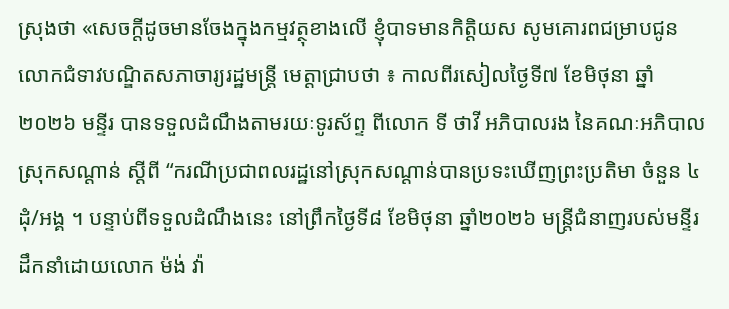ស្រុងថា «សេចក្តីដូចមានចែងក្នុងកម្មវត្ថុខាងលើ ខ្ញុំបាទមានកិត្តិយស សូមគោរពជម្រាបជូនលោកជំទាវបណ្ឌិតសភាចារ្យរដ្ឋមន្ត្រី មេត្តាជ្រាបថា ៖ កាលពីរសៀលថ្ងៃទី៧ ខែមិថុនា ឆ្នាំ២០២៦ មន្ទីរ បានទទួលដំណឹងតាមរយៈទូរស័ព្ទ ពីលោក ទី ថាវី អភិបាលរង នៃគណៈអភិបាល ស្រុកសណ្តាន់ ស្តីពី “ករណីប្រជាពលរដ្ឋនៅស្រុកសណ្តាន់បានប្រទះឃើញព្រះប្រតិមា ចំនួន ៤ដុំ/អង្គ ។ បន្ទាប់ពីទទួលដំណឹងនេះ នៅព្រឹកថ្ងៃទី៨ ខែមិថុនា ឆ្នាំ២០២៦ មន្ត្រីជំនាញរបស់មន្ទីរ ដឹកនាំដោយលោក ម៉ង់ វ៉ា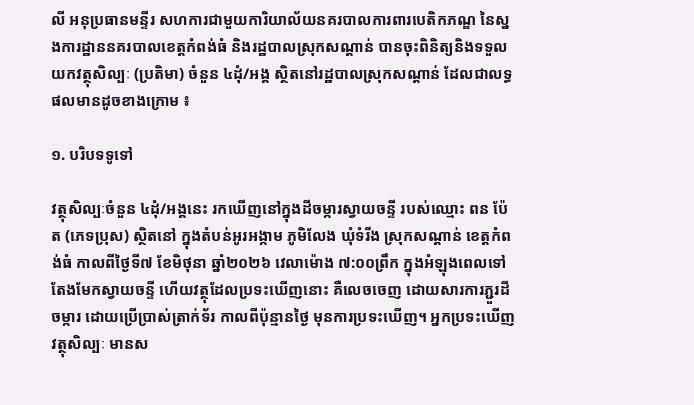លី អនុប្រធានមន្ទីរ សហការជាមួយការិយាល័យនគរបាលការពារបេតិកភណ្ឌ នៃស្នងការដ្ឋាននគរបាលខេត្តកំពង់ធំ និងរដ្ឋបាលស្រុកសណ្តាន់ បានចុះពិនិត្យនិងទទួលយកវត្ថុសិល្បៈ (ប្រតិមា) ចំនួន ៤ដុំ/អង្គ ស្ថិតនៅរដ្ឋបាលស្រុកសណ្តាន់ ដែលជាលទ្ធផលមានដូចខាងក្រោម ៖

១. បរិបទទូទៅ

វត្ថុសិល្បៈចំនួន ៤ដុំ/អង្គនេះ រកឃើញនៅក្នុងដីចម្ការស្វាយចន្ទី របស់ឈ្មោះ ពន ប៉ែត (ភេទប្រុស) ស្ថិតនៅ ក្នុងតំបន់អូរអង្កាម ភូមិលែង ឃុំទំរីង ស្រុកសណ្តាន់ ខេត្តកំពង់ធំ កាលពីថ្ងៃទី៧ ខែមិថុនា ឆ្នាំ២០២៦ វេលាម៉ោង ៧:០០ព្រឹក ក្នុងអំឡុងពេលទៅតែងមែកស្វាយចន្ទី ហើយវត្ថុដែលប្រទះឃើញនោះ គឺលេចចេញ ដោយសារការភ្ជួរដីចម្ការ ដោយប្រើប្រាស់ត្រាក់ទ័រ កាលពីប៉ុន្មានថ្ងៃ មុនការប្រទះឃើញ។ អ្នកប្រទះឃើញវត្ថុសិល្បៈ មានស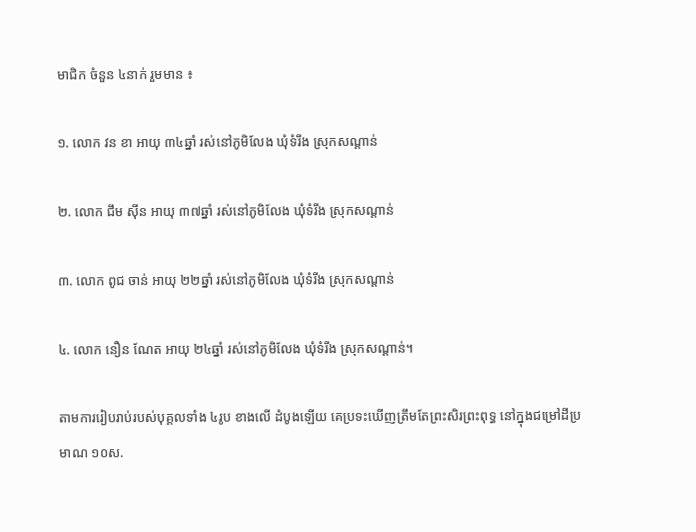មាជិក ចំនួន ៤នាក់ រួមមាន ៖

១. លោក វន ខា អាយុ ៣៤ឆ្នាំ រស់នៅភូមិលែង ឃុំទំរីង ស្រុកសណ្តាន់

២. លោក ជឹម ស៊ីន អាយុ ៣៧ឆ្នាំ រស់នៅភូមិលែង ឃុំទំរីង ស្រុកសណ្តាន់

៣. លោក ពូជ ចាន់ អាយុ ២២ឆ្នាំ រស់នៅភូមិលែង ឃុំទំរីង ស្រុកសណ្តាន់

៤. លោក នឿន ណែត អាយុ ២៤ឆ្នាំ រស់នៅភូមិលែង ឃុំទំរីង ស្រុកសណ្តាន់។

តាមការរៀបរាប់របស់បុគ្គលទាំង ៤រូប ខាងលើ ដំបូងឡើយ គេប្រទះឃើញត្រឹមតែព្រះសិរព្រះពុទ្ធ នៅក្នុងជម្រៅដីប្រមាណ ១០ស.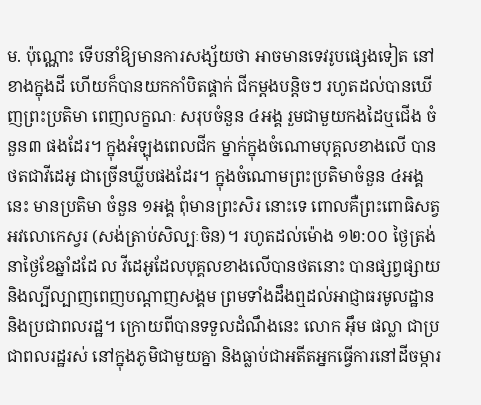ម. ប៉ុណ្ណោះ ទើបនាំឱ្យមានការសង្ស័យថា អាចមានទេវរូបផ្សេងទៀត នៅខាងក្នុងដី ហើយក៏បានយកកាំបិតផ្គាក់ ជីកម្តងបន្តិចៗ រហូតដល់បានឃើញព្រះប្រតិមា ពេញលក្ខណៈ សរុបចំនួន ៤អង្គ រួមជាមួយកងដៃឬជើង ចំនួន៣ ផងដែរ។ ក្នុងអំឡុងពេលជីក ម្នាក់ក្នុងចំណោមបុគ្គលខាងលើ បានថតជាវីដេអូ ជាច្រើនឃ្លីបផងដែរ។ ក្នុងចំណោមព្រះប្រតិមាចំនួន ៤អង្គនេះ មានប្រតិមា ចំនួន ១អង្គ ពុំមានព្រះសិរ នោះទេ ពោលគឺព្រះពោធិសត្វអវលោកេស្វរ (សង់ត្រាប់សិល្បៈចិន)។ រហូតដល់ម៉ោង ១២:០០ ថ្ងៃត្រង់ នាថ្ងៃខែឆ្នាំដដែ ល វីដេអូដែលបុគ្គលខាងលើបានថតនោះ បានផ្សព្វផ្សាយ និងល្បីល្បាញពេញបណ្តាញសង្គម ព្រមទាំងដឹងឮដល់អាជ្ញាធរមូលដ្ឋាន និងប្រជាពលរដ្ឋ។ ក្រោយពីបានទទួលដំណឹងនេះ លោក អ៊ឹម ផល្លា ជាប្រជាពលរដ្ឋរស់ នៅក្នុងភូមិជាមួយគ្នា និងធ្លាប់ជាអតីតអ្នកធ្វើការនៅដីចម្ការ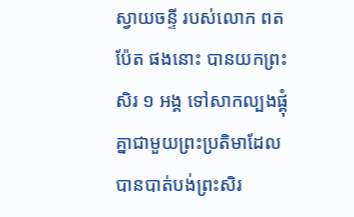ស្វាយចន្ទី របស់លោក ពត ប៉ែត ផងនោះ បានយកព្រះសិរ ១ អង្គ ទៅសាកល្បងផ្គុំគ្នាជាមួយព្រះប្រតិមាដែលបានបាត់បង់ព្រះសិរ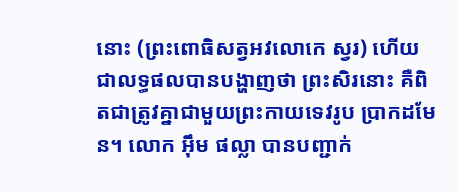នោះ (ព្រះពោធិសត្វអវលោកេ ស្វរ) ហើយជាលទ្ធផលបានបង្ហាញថា ព្រះសិរនោះ គឺពិតជាត្រូវគ្នាជាមួយព្រះកាយទេវរូប ប្រាកដមែន។ លោក អ៊ឹម ផល្លា បានបញ្ជាក់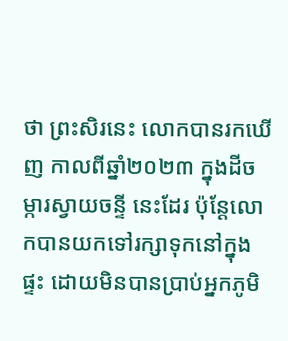ថា ព្រះសិរនេះ លោកបានរកឃើញ កាលពីឆ្នាំ២០២៣ ក្នុងដីចម្ការស្វាយចន្ទី នេះដែរ ប៉ុន្តែលោកបានយកទៅរក្សាទុកនៅក្នុងផ្ទះ ដោយមិនបានប្រាប់អ្នកភូមិ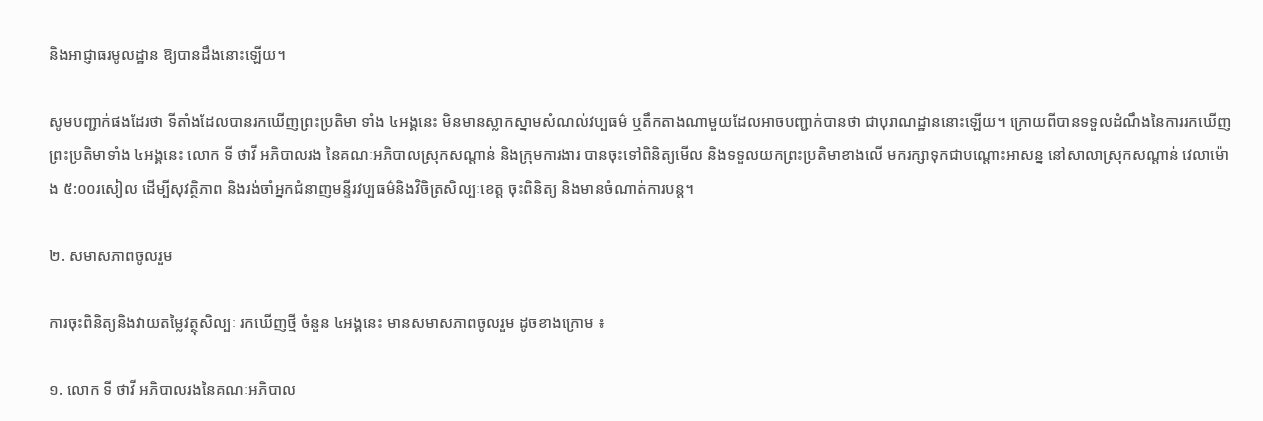និងអាជ្ញាធរមូលដ្ឋាន ឱ្យបានដឹងនោះឡើយ។

សូមបញ្ជាក់ផងដែរថា ទីតាំងដែលបានរកឃើញព្រះប្រតិមា ទាំង ៤អង្គនេះ មិនមានស្លាកស្នាមសំណល់វប្បធម៌ ឬតឹកតាងណាមួយដែលអាចបញ្ជាក់បានថា ជាបុរាណដ្ឋាននោះឡើយ។ ក្រោយពីបានទទួលដំណឹងនៃការរកឃើញព្រះប្រតិមាទាំង ៤អង្គនេះ លោក ទី ថាវី អភិបាលរង នៃគណៈអភិបាលស្រុកសណ្តាន់ និងក្រុមការងារ បានចុះទៅពិនិត្យមើល និងទទួលយកព្រះប្រតិមាខាងលើ មករក្សាទុកជាបណ្តោះអាសន្ន នៅសាលាស្រុកសណ្តាន់ វេលាម៉ោង ៥:០០រសៀល ដើម្បីសុវត្ថិភាព និងរង់ចាំអ្នកជំនាញមន្ទីរវប្បធម៌និងវិចិត្រសិល្បៈខេត្ត ចុះពិនិត្យ និងមានចំណាត់ការបន្ត។

២. សមាសភាពចូលរួម

ការចុះពិនិត្យនិងវាយតម្លៃវត្ថុសិល្បៈ រកឃើញថ្មី ចំនួន ៤អង្គនេះ មានសមាសភាពចូលរួម ដូចខាងក្រោម ៖

១. លោក ទី ថាវី អភិបាលរងនៃគណៈអភិបាល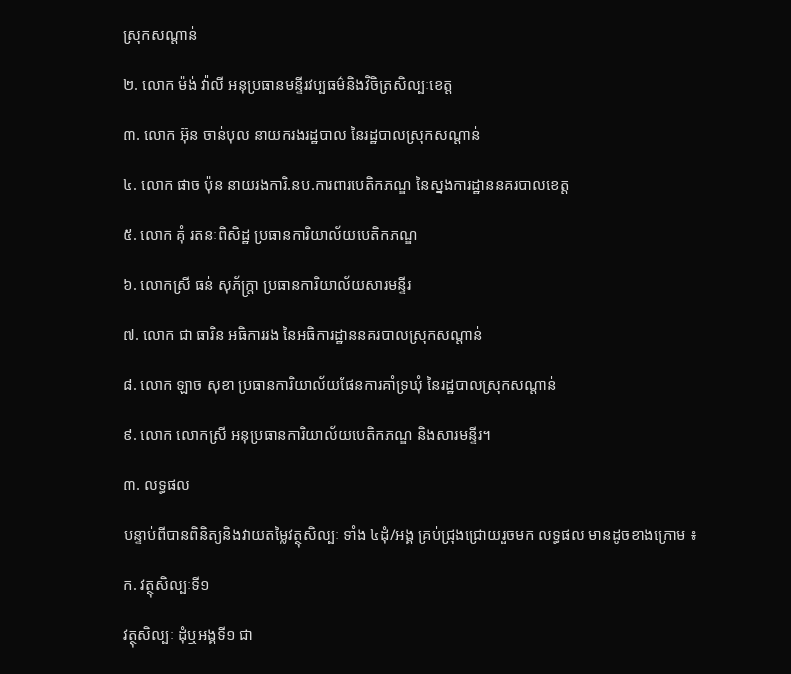ស្រុកសណ្តាន់

២. លោក ម៉ង់ វ៉ាលី អនុប្រធានមន្ទីរវប្បធម៌និងវិចិត្រសិល្បៈខេត្ត

៣. លោក អ៊ុន ចាន់បុល នាយករងរដ្ឋបាល នៃរដ្ឋបាលស្រុកសណ្តាន់

៤. លោក ផាច ប៉ុន នាយរងការិ.នប.ការពារបេតិកភណ្ឌ នៃស្នងការដ្ឋាននគរបាលខេត្ត

៥. លោក គុំ រតនៈពិសិដ្ឋ ប្រធានការិយាល័យបេតិកភណ្ឌ

៦. លោកស្រី ធន់ សុភ័ក្ត្រា ប្រធានការិយាល័យសារមន្ទីរ

៧. លោក ជា ធារិន អធិការរង នៃអធិការដ្ឋាននគរបាលស្រុកសណ្តាន់

៨. លោក ឡាច សុខា ប្រធានការិយាល័យផែនការគាំទ្រឃុំ នៃរដ្ឋបាលស្រុកសណ្តាន់

៩. លោក លោកស្រី អនុប្រធានការិយាល័យបេតិកភណ្ឌ និងសារមន្ទីរ។

៣. លទ្ធផល

បន្ទាប់ពីបានពិនិត្យនិងវាយតម្លៃវត្ថុសិល្បៈ ទាំង ៤ដុំ/អង្គ គ្រប់ជ្រុងជ្រោយរួចមក លទ្ធផល មានដូចខាងក្រោម ៖

ក. វត្ថុសិល្បៈទី១

វត្ថុសិល្បៈ ដុំឬអង្គទី១ ជា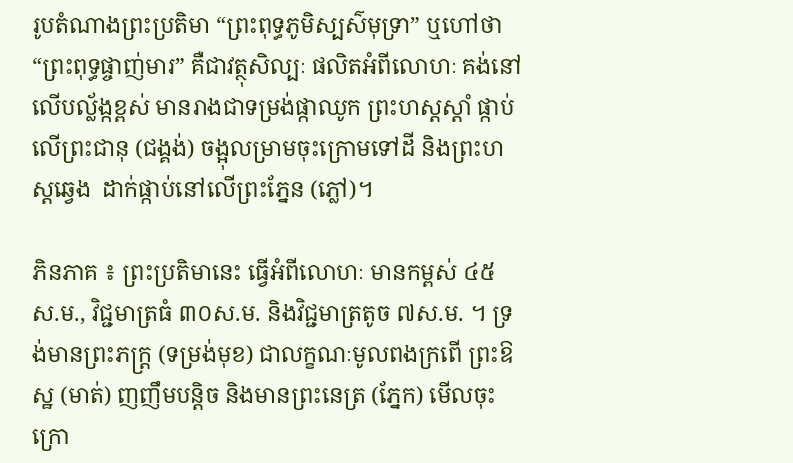រូបតំណាងព្រះប្រតិមា “ព្រះពុទ្ធភូមិស្បស៌មុទ្រា” ឬហៅថា “ព្រះពុទ្ធផ្ចាញ់មារ” គឺជាវត្ថុសិល្បៈ ផលិតអំពីលោហៈ គង់នៅលើបល្ល័ង្កខ្ពស់ មានរាងជាទម្រង់ផ្កាឈូក ព្រះហស្តស្តាំ ផ្កាប់លើព្រះជានុ (ជង្គង់) ចង្អុលម្រាមចុះក្រោមទៅដី និងព្រះហស្តឆ្វេង  ដាក់ផ្កាប់នៅលើព្រះភ្នែន (ភ្លៅ)។

ភិនភាគ ៖ ព្រះប្រតិមានេះ ធ្វើអំពីលោហៈ មានកម្ពស់ ៤៥ស.ម., វិជ្ជមាត្រធំ ៣០ស.ម. និងវិជ្ជមាត្រតូច ៧ស.ម. ។ ទ្រង់មានព្រះភក្ត្រ (ទម្រង់មុខ) ជាលក្ខណៈមូលពងក្រពើ ព្រះឱស្ឋ (មាត់) ញញឹមបន្តិច និងមានព្រះនេត្រ (ភ្នែក) មើលចុះក្រោ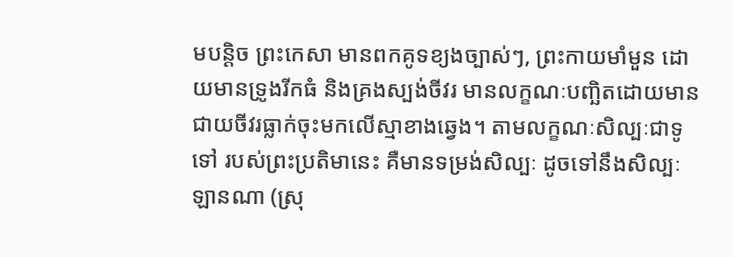មបន្តិច ព្រះកេសា មានពកគូទខ្យងច្បាស់ៗ, ព្រះកាយមាំមួន ដោយមានទ្រូងរីកធំ និងគ្រងស្បង់ចីវរ មានលក្ខណៈបញ្ឆិតដោយមានជាយចីវរធ្លាក់ចុះមកលើស្មាខាងឆ្វេង។ តាមលក្ខណៈសិល្បៈជាទូទៅ របស់ព្រះប្រតិមានេះ គឺមានទម្រង់សិល្បៈ ដូចទៅនឹងសិល្បៈឡានណា (ស្រុ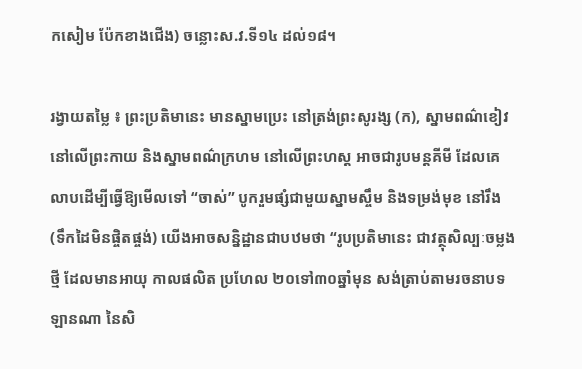កសៀម ប៉ែកខាងជើង) ចន្លោះស.វ.ទី១៤ ដល់១៨។

រង្វាយតម្លៃ ៖ ព្រះប្រតិមានេះ មានស្នាមប្រេះ នៅត្រង់ព្រះសូរង្ស (ក), ស្នាមពណ៌ខៀវនៅលើព្រះកាយ និងស្នាមពណ៌ក្រហម នៅលើព្រះហស្ត អាចជារូបមន្តគីមី ដែលគេលាបដើម្បីធ្វើឱ្យមើលទៅ “ចាស់” បូករួមផ្សំជាមួយស្នាមស្ចឹម និងទម្រង់មុខ នៅរឹង (ទឹកដៃមិនផ្ចិតផ្ចង់) យើងអាចសន្និដ្ឋានជាបឋមថា “រូបប្រតិមានេះ ជាវត្ថុសិល្បៈចម្លងថ្មី ដែលមានអាយុ កាលផលិត ប្រហែល ២០ទៅ៣០ឆ្នាំមុន សង់ត្រាប់តាមរចនាបទឡានណា នៃសិ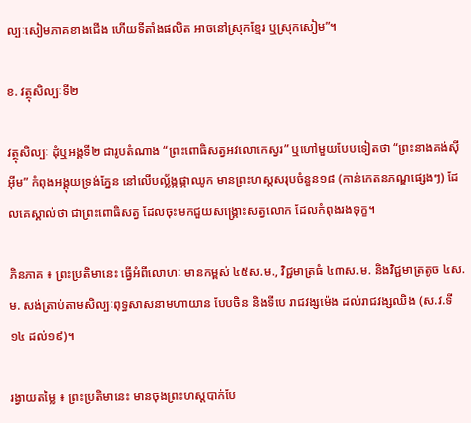ល្បៈសៀមភាគខាងជើង ហើយទីតាំងផលិត អាចនៅស្រុកខ្មែរ ឬស្រុកសៀម”។

ខ. វត្ថុសិល្បៈទី២

វត្ថុសិល្បៈ ដុំឬអង្គទី២ ជារូបតំណាង “ព្រះពោធិសត្វអវលោកេស្វរ” ឬហៅមួយបែបទៀតថា “ព្រះនាងគង់ស៊ីអ៊ីម” កំពុងអង្គុយទ្រង់ភ្នែន នៅលើបល្ល័ង្កផ្កាឈូក មានព្រះហស្តសរុបចំនួន១៨ (កាន់កេតនភណ្ឌផ្សេងៗ) ដែលគេស្គាល់ថា ជាព្រះពោធិសត្វ ដែលចុះមកជួយសង្គ្រោះសត្វលោក ដែលកំពុងរងទុក្ខ។

ភិនភាគ ៖ ព្រះប្រតិមានេះ ធ្វើអំពីលោហៈ មានកម្ពស់ ៤៥ស.ម., វិជ្ជមាត្រធំ ៤៣ស.ម. និងវិជ្ជមាត្រតូច ៤ស.ម. សង់ត្រាប់តាមសិល្បៈពុទ្ធសាសនាមហាយាន បែបចិន និងទីបេ រាជវង្សម៉េង ដល់រាជវង្សឈិង (ស.វ.ទី១៤ ដល់១៩)។

រង្វាយតម្លៃ ៖ ព្រះប្រតិមានេះ មានចុងព្រះហស្តបាក់បែ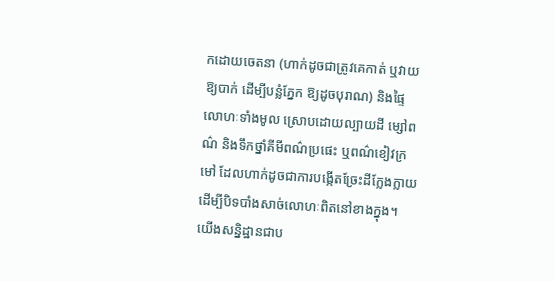កដោយចេតនា (ហាក់ដូចជាត្រូវគេកាត់ ឬវាយឱ្យបាក់ ដើម្បីបន្លំភ្នែក ឱ្យដូចបុរាណ) និងផ្ទៃលោហៈទាំងមូល ស្រោបដោយល្បាយដី ម្សៅពណ៌ និងទឹកថ្នាំគីមីពណ៌ប្រផេះ ឬពណ៌ខៀវក្រមៅ ដែលហាក់ដូចជាការបង្កើតច្រែះដីក្លែងក្លាយ ដើម្បីបិទបាំងសាច់លោហៈពិតនៅខាងក្នុង។ យើងសន្និដ្ឋានជាប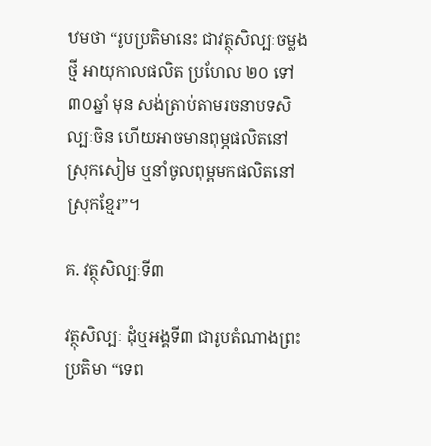ឋមថា “រូបប្រតិមានេះ ជាវត្ថុសិល្បៈចម្លងថ្មី អាយុកាលផលិត ប្រហែល ២០ ទៅ៣០ឆ្នាំ មុន សង់ត្រាប់តាមរចនាបទសិល្បៈចិន ហើយអាចមានពុម្ភផលិតនៅស្រុកសៀម ឬនាំចូលពុម្ពមកផលិតនៅស្រុកខ្មែរ”។

គ. វត្ថុសិល្បៈទី៣

វត្ថុសិល្បៈ ដុំឬអង្គទី៣ ជារូបតំណាងព្រះប្រតិមា “ទេព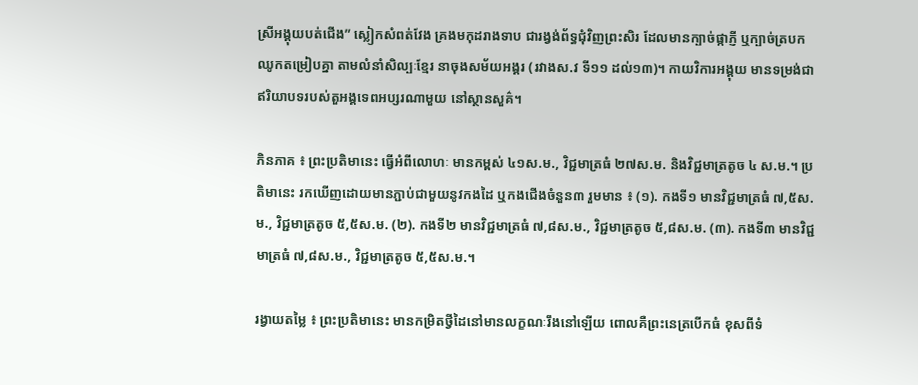ស្រីអង្គុយបត់ជើង” ស្លៀកសំពត់វែង គ្រងមកុដរាងទាប ជារង្វង់ព័ទ្ធជុំវិញព្រះសិរ ដែលមានក្បាច់ផ្កាភ្ញី ឬក្បាច់ត្របកឈូកតម្រៀបគ្នា តាមលំនាំសិល្បៈខ្មែរ នាចុងសម័យអង្គរ (រវាងស.វ ទី១១ ដល់១៣)។ កាយវិការអង្គុយ មានទម្រង់ជាឥរិយាបទរបស់តួអង្គទេពអប្សរណាមួយ នៅស្ថានសួគ៌។

ភិនភាគ ៖ ព្រះប្រតិមានេះ ធ្វើអំពីលោហៈ មានកម្ពស់ ៤១ស.ម., វិជ្ជមាត្រធំ ២៧ស.ម. និងវិជ្ជមាត្រតូច ៤ ស.ម.។ ប្រតិមានេះ រកឃើញដោយមានភ្ជាប់ជាមួយនូវកងដៃ ឬកងជើងចំនួន៣ រួមមាន ៖ (១). កងទី១ មានវិជ្ជមាត្រធំ ៧,៥ស.ម., វិជ្ជមាត្រតូច ៥,៥ស.ម. (២). កងទី២ មានវិជ្ជមាត្រធំ ៧,៨ស.ម., វិជ្ជមាត្រតូច ៥,៨ស.ម. (៣). កងទី៣ មានវិជ្ជមាត្រធំ ៧,៨ស.ម., វិជ្ជមាត្រតូច ៥,៥ស.ម.។

រង្វាយតម្លៃ ៖ ព្រះប្រតិមានេះ មានកម្រិតថ្វីដៃនៅមានលក្ខណៈរឹងនៅឡើយ ពោលគឺព្រះនេត្របើកធំ ខុសពីទំ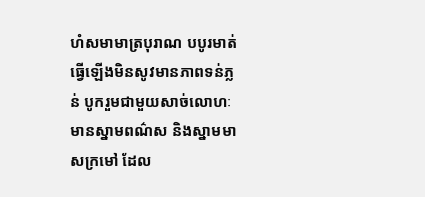ហំសមាមាត្របុរាណ បបូរមាត់ ធ្វើឡើងមិនសូវមានភាពទន់ភ្លន់ បូករួមជាមួយសាច់លោហៈ មានស្នាមពណ៌ស និងស្នាមមាសក្រមៅ ដែល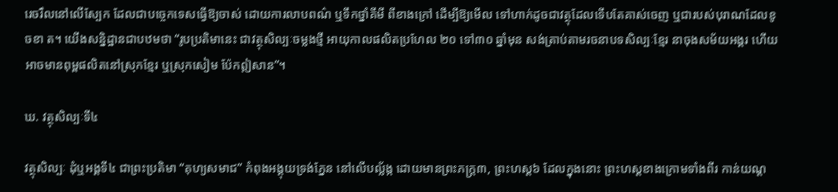រេចរឹលនៅលើស្បែក ដែលជាបច្ចេកទេសធ្វើឱ្យចាស់ ដោយការលាបពណ៌ ឬទឹកថ្នាំគីមី ពីខាងក្រៅ ដើម្បីឱ្យមើល ទៅហាក់ដូចជាវត្ថុដែលទើបតែគាស់ចេញ ឬជារបស់បុរាណដែលខូចខា ត។ យើងសន្និដ្ឋានជាបឋមថា “រូបប្រតិមានេះ ជាវត្ថុសិល្បៈចម្លងថ្មី អាយុកាលផលិតប្រហែល ២០ ទៅ៣០ ឆ្នាំមុន សង់ត្រាប់តាមរចនាបទសិល្បៈខ្មែរ នាចុងសម័យអង្គរ ហើយអាចមានពុម្ពផលិតនៅស្រុកខ្មែរ ឬស្រុកសៀម ប៉ែកឦសាន”។

ឃ. វត្ថុសិល្បៈទី៤

វត្ថុសិល្បៈ ដុំឬអង្គទី៤ ជាព្រះប្រតិមា “គុហ្យសមាជ” កំពុងអង្គុយទ្រង់ភ្នែន នៅលើបល្ល័ង្ក ដោយមានព្រះភក្ត្រ៣, ព្រះហស្ត៦ ដែលក្នុងនោះ ព្រះហស្តខាងក្រោមទាំងពីរ កាន់យណ្ត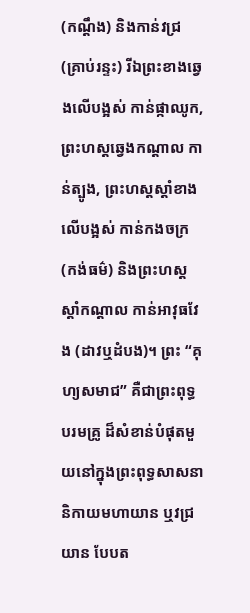(កណ្ដឹង) និងកាន់វជ្រ (គ្រាប់រន្ទះ) រីឯព្រះខាងឆ្វេងលើបង្អស់ កាន់ផ្កាឈូក, ព្រះហស្តឆ្វេងកណ្តាល កាន់ត្បូង, ព្រះហស្តស្តាំខាងលើបង្អស់ កាន់កងចក្រ (កង់ធម៌) និងព្រះហស្តស្តាំកណ្តាល កាន់អាវុធវែង (ដាវឬដំបង)។ ព្រះ “គុហ្យសមាជ” គឺជាព្រះពុទ្ធបរមគ្រូ ដ៏សំខាន់បំផុតមួយនៅក្នុងព្រះពុទ្ធសាសនា និកាយមហាយាន ឬវជ្រយាន បែបត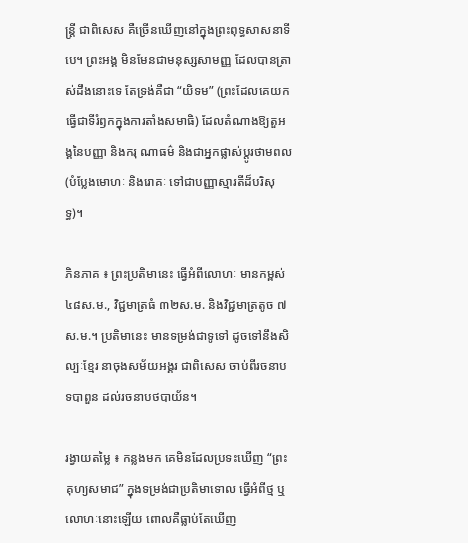ន្ត្រី ជាពិសេស គឺច្រើនឃើញនៅក្នុងព្រះពុទ្ធសាសនាទីបេ។ ព្រះអង្គ មិនមែនជាមនុស្សសាមញ្ញ ដែលបានត្រាស់ដឹងនោះទេ តែទ្រង់គឺជា “យិទម” (ព្រះដែលគេយកធ្វើជាទីរំឭកក្នុងការតាំងសមាធិ) ដែលតំណាងឱ្យតួអង្គនៃបញ្ញា និងករុ ណាធម៌ និងជាអ្នកផ្លាស់ប្តូរថាមពល (បំប្លែងមោហៈ និងរោគៈ ទៅជាបញ្ញាស្មារតីដ៏បរិសុទ្ធ)។

ភិនភាគ ៖ ព្រះប្រតិមានេះ ធ្វើអំពីលោហៈ មានកម្ពស់ ៤៨ស.ម., វិជ្ជមាត្រធំ ៣២ស.ម. និងវិជ្ជមាត្រតូច ៧ស.ម.។ ប្រតិមានេះ មានទម្រង់ជាទូទៅ ដូចទៅនឹងសិល្បៈខ្មែរ នាចុងសម័យអង្គរ ជាពិសេស ចាប់ពីរចនាបទបាពួន ដល់រចនាបថបាយ័ន។

រង្វាយតម្លៃ ៖ កន្លងមក គេមិនដែលប្រទះឃើញ “ព្រះគុហ្យសមាជ” ក្នុងទម្រង់ជាប្រតិមាទោល ធ្វើអំពីថ្ម ឬ លោហៈនោះឡើយ ពោលគឺធ្លាប់តែឃើញ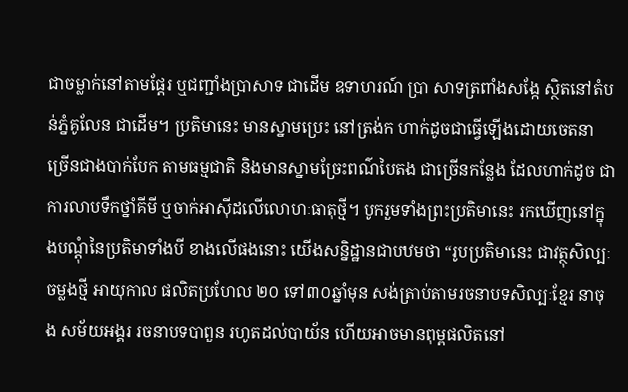ជាចម្លាក់នៅតាមផ្តែរ ឬជញ្ជាំងប្រាសាទ ជាដើម ឧទាហរណ៍ ប្រា សាទត្រពាំងសង្កែ ស្ថិតនៅតំបន់ភ្នំគូលែន ជាដើម។ ប្រតិមានេះ មានស្នាមប្រេះ នៅត្រង់ក ហាក់ដូចជាធ្វើឡើងដោយចេតនា ច្រើនជាងបាក់បែក តាមធម្មជាតិ និងមានស្នាមច្រែះពណ៌បៃតង ជាច្រើនកន្លែង ដែលហាក់ដូច ជាការលាបទឹកថ្នាំគីមី ឬចាក់អាស៊ីដលើលោហៈធាតុថ្មី។ បូករួមទាំងព្រះប្រតិមានេះ រកឃើញនៅក្នុងបណ្ដុំនៃប្រតិមាទាំងបី ខាងលើផងនោះ យើងសន្និដ្ឋានជាបឋមថា “រូបប្រតិមានេះ ជាវត្ថុសិល្បៈចម្លងថ្មី អាយុកាល ផលិតប្រហែល ២០ ទៅ៣០ឆ្នាំមុន សង់ត្រាប់តាមរចនាបទសិល្បៈខ្មែរ នាចុង សម័យអង្គរ រចនាបទបាពួន រហូតដល់បាយ័ន ហើយអាចមានពុម្ពផលិតនៅ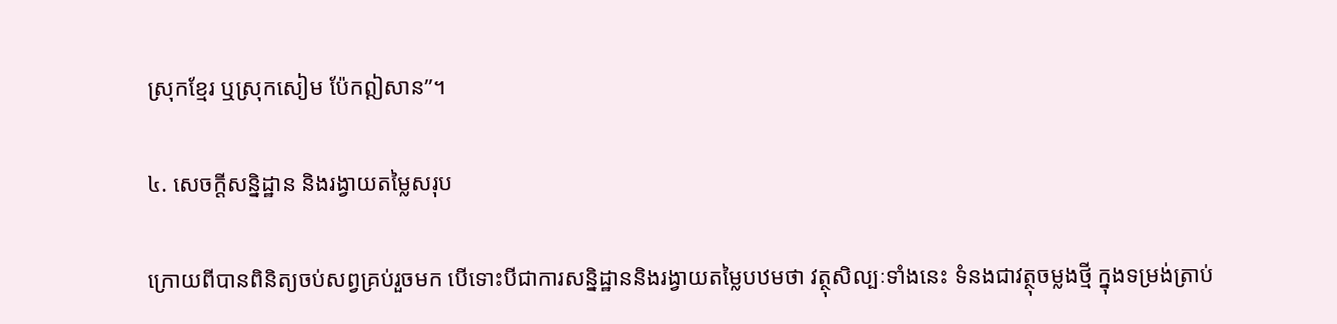ស្រុកខ្មែរ ឬស្រុកសៀម ប៉ែកឦសាន”។

៤. សេចក្តីសន្និដ្ឋាន និងរង្វាយតម្លៃសរុប

ក្រោយពីបានពិនិត្យចប់សព្វគ្រប់រួចមក បើទោះបីជាការសន្និដ្ឋាននិងរង្វាយតម្លៃបឋមថា វត្ថុសិល្បៈទាំងនេះ ទំនងជាវត្ថុចម្លងថ្មី ក្នុងទម្រង់ត្រាប់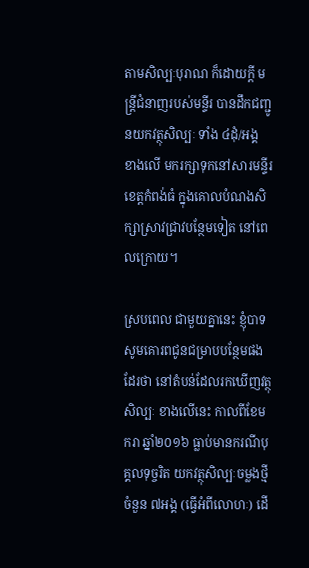តាមសិល្បៈបុរាណ ក៏ដោយក្តី មន្ត្រីជំនាញរបស់មន្ទីរ បានដឹកជញ្ជូនយកវត្ថុសិល្បៈ ទាំង ៤ដុំ/អង្គ ខាងលើ មករក្សាទុកនៅសារមន្ទីរខេត្តកំពង់ធំ ក្នុងគោលបំណងសិក្សាស្រាវជ្រាវបន្ថែមទៀត នៅពេលក្រោយ។

ស្របពេល ជាមួយគ្នានេះ ខ្ញុំបាទសូមគោរពជូនជម្រាបបន្ថែមផងដែរថា នៅតំបន់ដែលរកឃើញវត្ថុសិល្បៈ ខាងលើនេះ កាលពីខែមករា ឆ្នាំ២០១៦ ធ្លាប់មានករណីបុគ្គលទុច្ចរិត យកវត្ថុសិល្បៈចម្លងថ្មី ចំនួន ៧អង្គ (ធ្វើអំពីលោហៈ) ដើ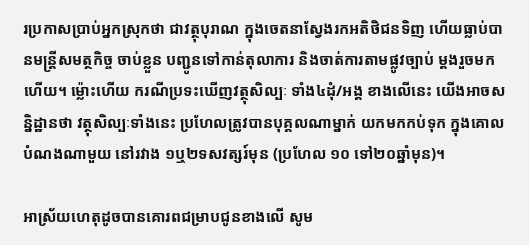រប្រកាសប្រាប់អ្នកស្រុកថា ជាវត្ថុបុរាណ ក្នុងចេតនាស្វែងរកអតិថិជនទិញ ហើយធ្លាប់បានមន្ត្រីសមត្ថកិច្ច ចាប់ខ្លួន បញ្ជូនទៅកាន់តុលាការ និងចាត់ការតាមផ្លូវច្បាប់ ម្តងរួចមកហើយ។ ម៉្លោះហើយ ករណីប្រទះឃើញវត្ថុសិល្បៈ ទាំង៤ដុំ/អង្គ ខាងលើនេះ យើងអាចសន្និដ្ឋានថា វត្ថុសិល្បៈទាំងនេះ ប្រហែលត្រូវបានបុគ្គលណាម្នាក់ យកមកកប់ទុក ក្នុងគោលបំណងណាមួយ នៅរវាង ១ឬ២ទសវត្សរ៍មុន (ប្រហែល ១០ ទៅ២០ឆ្នាំមុន)។

អាស្រ័យហេតុដូចបានគោរពជម្រាបជូនខាងលើ សូម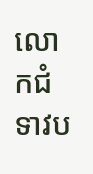លោកជំទាវប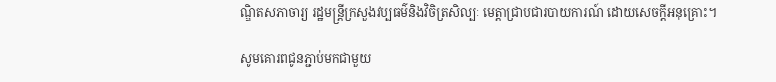ណ្ឌិតសភាចារ្យ រដ្ឋមន្ត្រីក្រសួងវប្បធម៌និងវិចិត្រសិល្បៈ មេត្តាជ្រាបជារបាយការណ៍ ដោយសេចក្ដីអនុគ្រោះ។

សូមគោរពជូនភ្ជាប់មកជាមួយ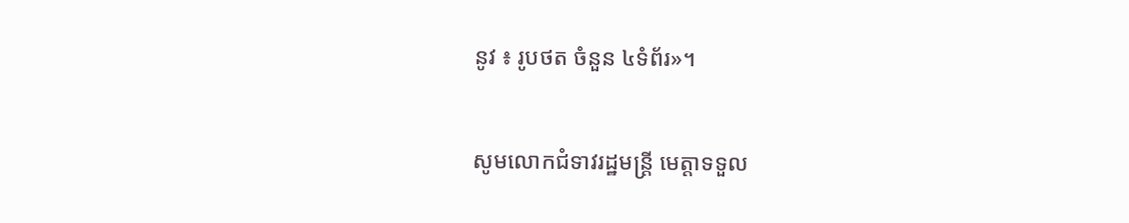នូវ ៖ រូបថត ចំនួន ៤ទំព័រ»។

សូមលោកជំទាវរដ្ឋមន្ត្រី មេត្តាទទួល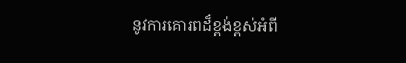នូវការគោរពដ៏ខ្ពង់ខ្ពស់អំពី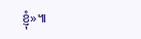ខ្ញុំ»៕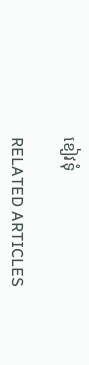ខៀវទុំ

RELATED ARTICLES